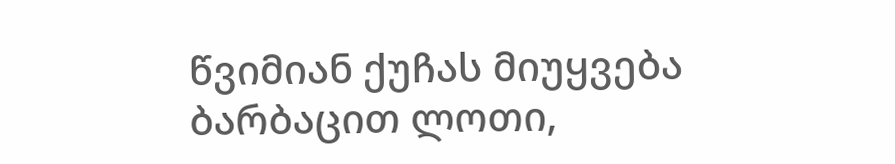წვიმიან ქუჩას მიუყვება ბარბაცით ლოთი,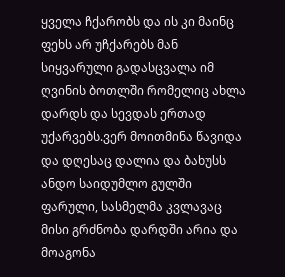ყველა ჩქარობს და ის კი მაინც ფეხს არ უჩქარებს მან სიყვარული გადასცვალა იმ ღვინის ბოთლში რომელიც ახლა დარდს და სევდას ერთად უქარვებს.ვერ მოითმინა წავიდა და დღესაც დალია და ბახუსს ანდო საიდუმლო გულში ფარული, სასმელმა კვლავაც მისი გრძნობა დარდში არია და მოაგონა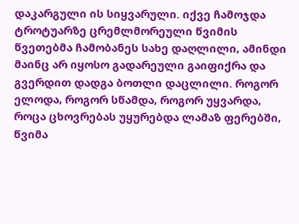დაკარგული ის სიყვარული. იქვე ჩამოჯდა ტროტუარზე ცრემლმორეული წვიმის წვეთებმა ჩამობანეს სახე დაღლილი, ამინდი მაინც არ იყოსო გადარეული გაიფიქრა და გვერდით დადგა ბოთლი დაცლილი. როგორ ელოდა, როგორ სწამდა, როგორ უყვარდა, როცა ცხოვრებას უყურებდა ლამაზ ფერებში, წვიმა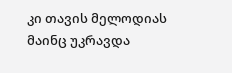კი თავის მელოდიას მაინც უკრავდა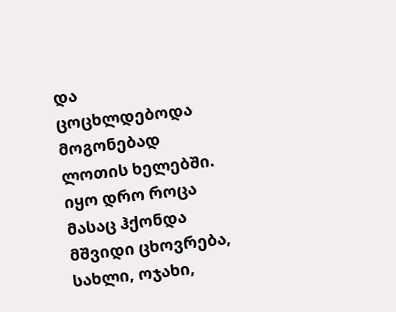და ცოცხლდებოდა მოგონებად ლოთის ხელებში. იყო დრო როცა მასაც ჰქონდა მშვიდი ცხოვრება, სახლი, ოჯახი,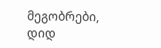მეგობრები, დიდ